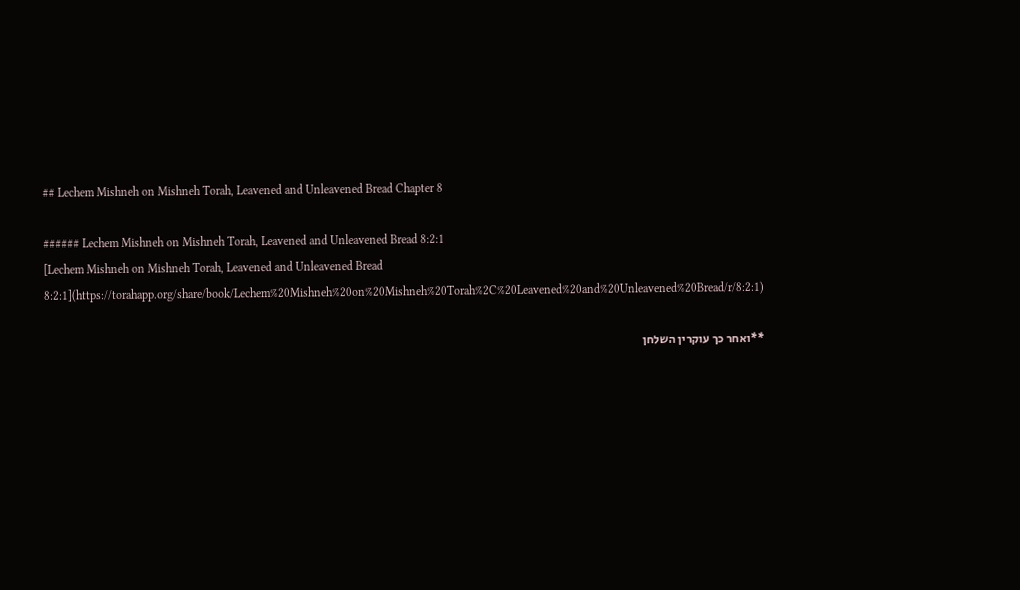## Lechem Mishneh on Mishneh Torah, Leavened and Unleavened Bread Chapter 8

###### Lechem Mishneh on Mishneh Torah, Leavened and Unleavened Bread 8:2:1
[Lechem Mishneh on Mishneh Torah, Leavened and Unleavened Bread 8:2:1](https://torahapp.org/share/book/Lechem%20Mishneh%20on%20Mishneh%20Torah%2C%20Leavened%20and%20Unleavened%20Bread/r/8:2:1)

**ואחר כך עוקרין השלחן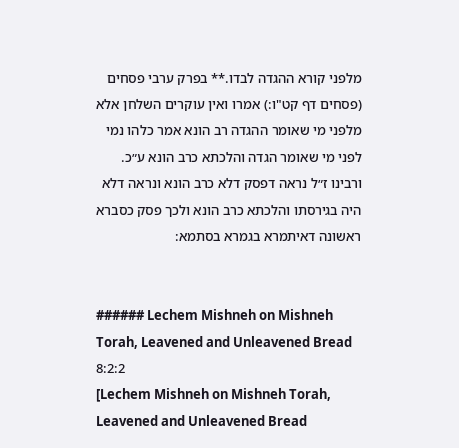מלפני קורא ההגדה לבדו.** בפרק ערבי פסחים (פסחים דף קט"ו:) אמרו ואין עוקרים השלחן אלא מלפני מי שאומר ההגדה רב הונא אמר כלהו נמי לפני מי שאומר הגדה והלכתא כרב הונא ע״כ. ורבינו ז״ל נראה דפסק דלא כרב הונא ונראה דלא היה בגירסתו והלכתא כרב הונא ולכך פסק כסברא ראשונה דאיתמרא בגמרא בסתמא:


###### Lechem Mishneh on Mishneh Torah, Leavened and Unleavened Bread 8:2:2
[Lechem Mishneh on Mishneh Torah, Leavened and Unleavened Bread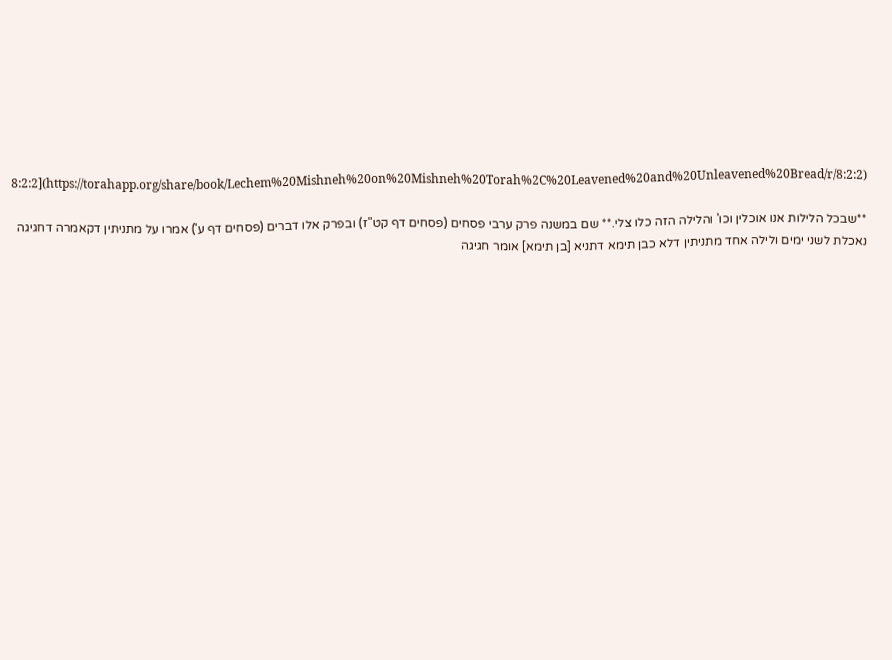8:2:2](https://torahapp.org/share/book/Lechem%20Mishneh%20on%20Mishneh%20Torah%2C%20Leavened%20and%20Unleavened%20Bread/r/8:2:2)

**שבכל הלילות אנו אוכלין וכו' והלילה הזה כלו צלי.** שם במשנה פרק ערבי פסחים (פסחים דף קט"ז) ובפרק אלו דברים (פסחים דף ע') אמרו על מתניתין דקאמרה דחגיגה נאכלת לשני ימים ולילה אחד מתניתין דלא כבן תימא דתניא [בן תימא] אומר חגיגה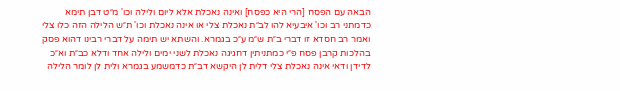הבאה עם הפסח [הרי היא כפסח] ואינה נאכלת אלא ליום ולילה וכו' מ״ט דבן תימא כדמתני רב וכו' איבעיא להו לב״ת נאכלת צלי או אינה נאכלת וכו' ת״ש הלילה הזה כלו צלי ואמר רב חסדא זו דברי ב״ת ש״מ ע״כ בגמרא. והשתא יש תימה על דברי רבינו דהוא פסק בהלכות קרבן פסח פ״י כמתניתין דחגיגה נאכלת לשני ימים ולילה אחד ודלא כב״ת וא״כ לדידן ודאי אינה נאכלת צלי דלית לן היקשא דב״ת כדמשמע בגמרא ולית לן לומר הלילה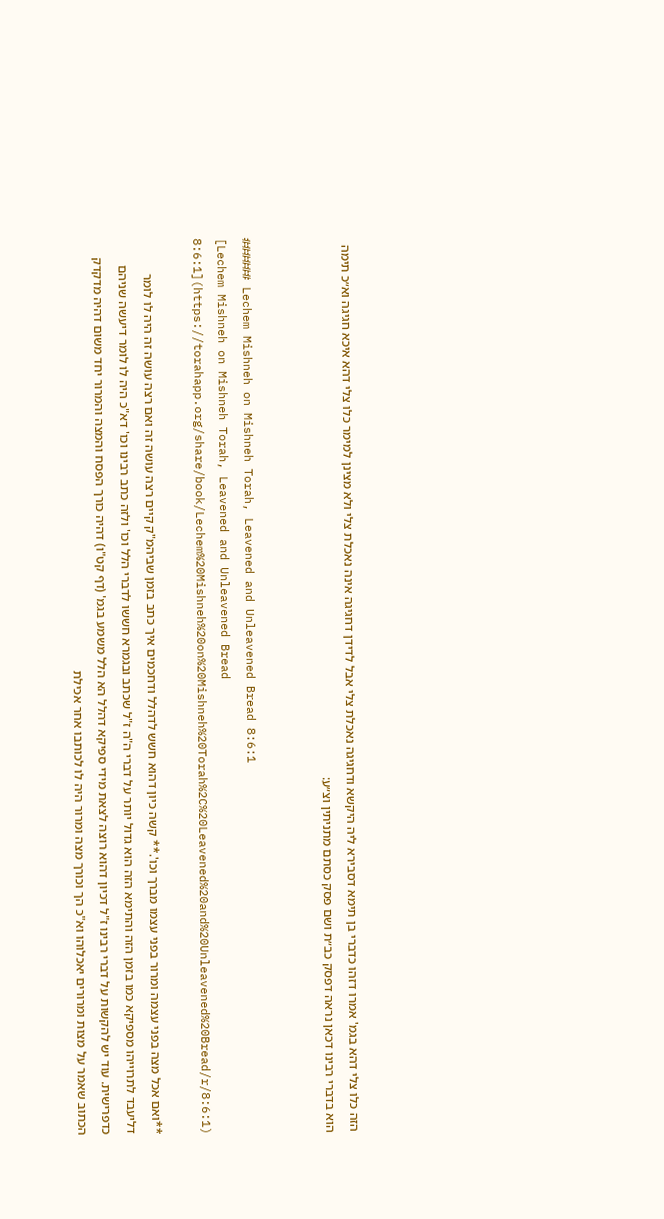הזה כלו צלי דהא בגמ' אמרו דזהו כדברי בן תימא דסבירא ליה היקשא ודחגיגה נאכלת צלי אבל לדידן דחגיגה אינה נאכלת צלי ולא מצינן למימר כלו צלי דהא איכא חגיגה וא״כ תימה הוא בדברי רבינו דכאן נראה דפסק כב״ת ושם פסק כסתם מתניתין וצ״ע:


###### Lechem Mishneh on Mishneh Torah, Leavened and Unleavened Bread 8:6:1
[Lechem Mishneh on Mishneh Torah, Leavened and Unleavened Bread 8:6:1](https://torahapp.org/share/book/Lechem%20Mishneh%20on%20Mishneh%20Torah%2C%20Leavened%20and%20Unleavened%20Bread/r/8:6:1)

**ואם אכל מצה בפני עצמה ומרור בפני עצמו מברך וכו'.** קשה כיון דהוא חשש לדהלל ודחכמים איך כתב בזמן שביהמ"ק קיים רצה עושה זה ואם רצה עושה זה היה לו לומר דליעבד לתרוייהו מספיקא כמו בזמן הזה והתימא הזה הוא גדול יותר על דברי ה"ה ז"ל שכתב ובגמרא חששו לדברי הלל וכו' ולזה כתב רבינו וכו' דא"כ היה לו לומר דיעשה שניהם כדפרישית. עוד יש להקשות על דברי רבינו ז"ל דכיון דהוא רוצה לצאת מידי ספיקא דהלל הא הלל משמע בגמ' (דף קט"ו) דהיה כורך הפסח והמצה והמרור יחד משום דהיה מדקדק הכתוב שאמר על מצות ומרורים יאכלוהו וא"כ הך וכורך מצה ומרור היה לו לכותבו אחר אכילת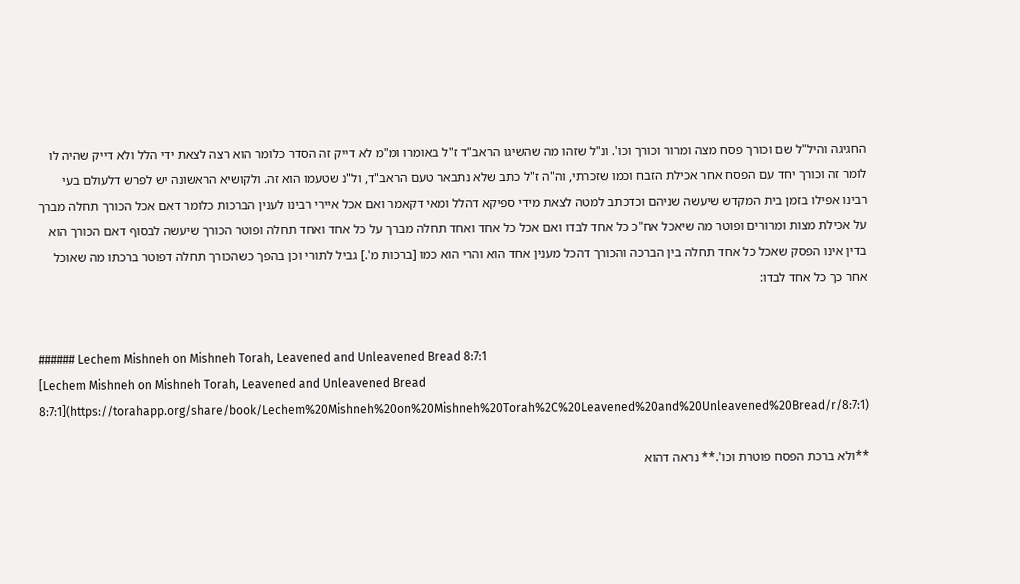החגיגה והיל"ל שם וכורך פסח מצה ומרור וכורך וכו'. ונ"ל שזהו מה שהשיגו הראב"ד ז"ל באומרו ומ"מ לא דייק זה הסדר כלומר הוא רצה לצאת ידי הלל ולא דייק שהיה לו לומר זה וכורך יחד עם הפסח אחר אכילת הזבח וכמו שזכרתי, וה"ה ז"ל כתב שלא נתבאר טעם הראב"ד, ול"נ שטעמו הוא זה. ולקושיא הראשונה יש לפרש דלעולם בעי רבינו אפילו בזמן בית המקדש שיעשה שניהם וכדכתב למטה לצאת מידי ספיקא דהלל ומאי דקאמר ואם אכל איירי רבינו לענין הברכות כלומר דאם אכל הכורך תחלה מברך על אכילת מצות ומרורים ופוטר מה שיאכל אח"כ כל אחד לבדו ואם אכל כל אחד ואחד תחלה מברך על כל אחד ואחד תחלה ופוטר הכורך שיעשה לבסוף דאם הכורך הוא בדין אינו הפסק שאכל כל אחד תחלה בין הברכה והכורך דהכל מענין אחד הוא והרי הוא כמו [ברכות מ'.] גביל לתורי וכן בהפך כשהכורך תחלה דפוטר ברכתו מה שאוכל אחר כך כל אחד לבדו:


###### Lechem Mishneh on Mishneh Torah, Leavened and Unleavened Bread 8:7:1
[Lechem Mishneh on Mishneh Torah, Leavened and Unleavened Bread 8:7:1](https://torahapp.org/share/book/Lechem%20Mishneh%20on%20Mishneh%20Torah%2C%20Leavened%20and%20Unleavened%20Bread/r/8:7:1)

**ולא ברכת הפסח פוטרת וכו'.** נראה דהוא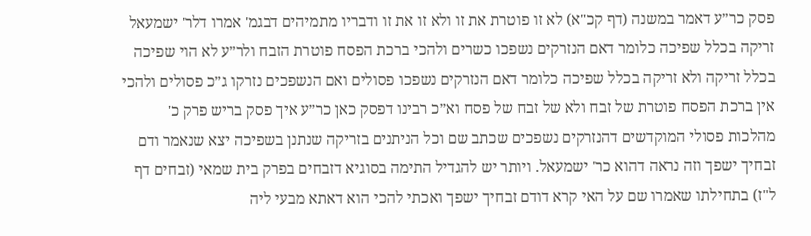פסק כר״ע דאמר במשנה (דף קכ"א) לא זו פוטרת את זו ולא זו את זו ודבריו מתמיהים דבגמ' אמרו דלר' ישמעאל זריקה בכלל שפיכה כלומר דאם הנזרקים נשפכו כשרים ולהכי ברכת הפסח פוטרת הזבח ולר״ע לא הוי שפיכה בכלל זריקה ולא זריקה בכלל שפיכה כלומר דאם הנזרקים נשפכו פסולים ואם הנשפכים נזרקו ג״כ פסולים ולהכי אין ברכת הפסח פוטרת של זבח ולא של זבח של פסח וא״כ רבינו דפסק כאן כר״ע איך פסק בריש פרק כ' מהלכות פסולי המוקדשים דהנזרקים נשפכים שכתב שם וכל הניתנים בזריקה שנתנן בשפיכה יצא שנאמר ודם זבחיך ישפך וזה נראה דהוא כר' ישמעאל. ויותר יש להגדיל התימה בסוגיא דזבחים בפרק בית שמאי (זבחים דף ל"ז) בתחילתו שאמרו שם על האי קרא דודם זבחיך ישפך ואכתי להכי הוא דאתא מבעי ליה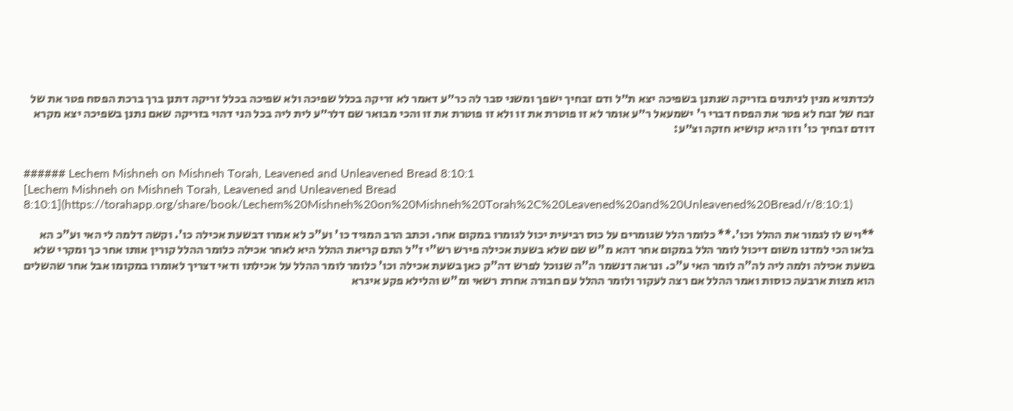לכדתניא מנין לניתנים בזריקה שנתנן בשפיכה יצא ת״ל ודם זבחיך ישפך ומשני סבר לה כר״ע דאמר לא זריקה בכלל שפיכה ולא שפיכה בכלל זריקה דתנן ברך ברכת הפסח פטר את של זבח של זבח לא פטר את הפסח דברי ר' ישמעאל ר״ע אומר לא זו פוטרת את זו ולא זו פוטרת את זו והכי מבואר שם דלר״ע לית ליה בכל הני דהוי בזריקה שאם נתנן בשפיכה יצא מקרא דודם זבחיך כו' וזו היא קושיא חזקה וצ״ע:


###### Lechem Mishneh on Mishneh Torah, Leavened and Unleavened Bread 8:10:1
[Lechem Mishneh on Mishneh Torah, Leavened and Unleavened Bread 8:10:1](https://torahapp.org/share/book/Lechem%20Mishneh%20on%20Mishneh%20Torah%2C%20Leavened%20and%20Unleavened%20Bread/r/8:10:1)

**ויש לו לגמור את ההלל וכו'.** כלומר הלל שגומרים על כוס רביעית יכול לגומרו במקום אחר. וכתב הרב המגיד כו' וע"כ לא אמרו דבשעת אכילה כו'. וקשה דלמה לי האי וע"כ הא בלאו הכי למדנו משום דיכול לומר הלל במקום אחר דהא מ"ש שם שלא בשעת אכילה פירש רש"י ז"ל התם קריאת ההלל היא לאחר אכילה כלומר ההלל קורין אותו אחר כך ומקרי שלא בשעת אכילה ולמה ליה לה"ה לומר האי ע"כ. ונראה דנשמר ה"ה שנוכל לפרש דה"ק כאן בשעת אכילה וכו' כלומר לומר ההלל על אכילתו ודאי דצריך לאומרו במקומו אבל אחר שהשלים הוא מצות ארבעה כוסות ואמר ההלל אם רצה לעקור ולומר ההלל עם חבורה אחרת רשאי ומ"ש והלילא פקע איגרא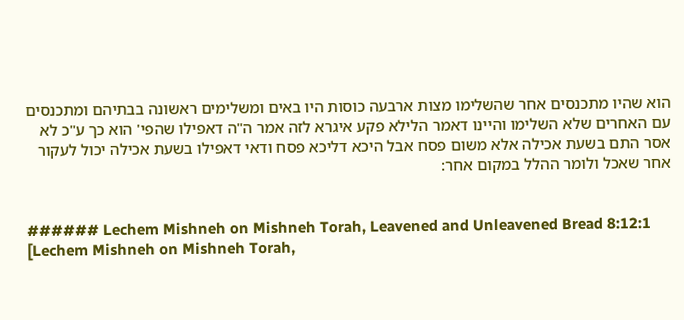הוא שהיו מתכנסים אחר שהשלימו מצות ארבעה כוסות היו באים ומשלימים ראשונה בבתיהם ומתכנסים עם האחרים שלא השלימו והיינו דאמר הלילא פקע איגרא לזה אמר ה"ה דאפילו שהפי' הוא כך ע"כ לא אסר התם בשעת אכילה אלא משום פסח אבל היכא דליכא פסח ודאי דאפילו בשעת אכילה יכול לעקור אחר שאכל ולומר ההלל במקום אחר:


###### Lechem Mishneh on Mishneh Torah, Leavened and Unleavened Bread 8:12:1
[Lechem Mishneh on Mishneh Torah,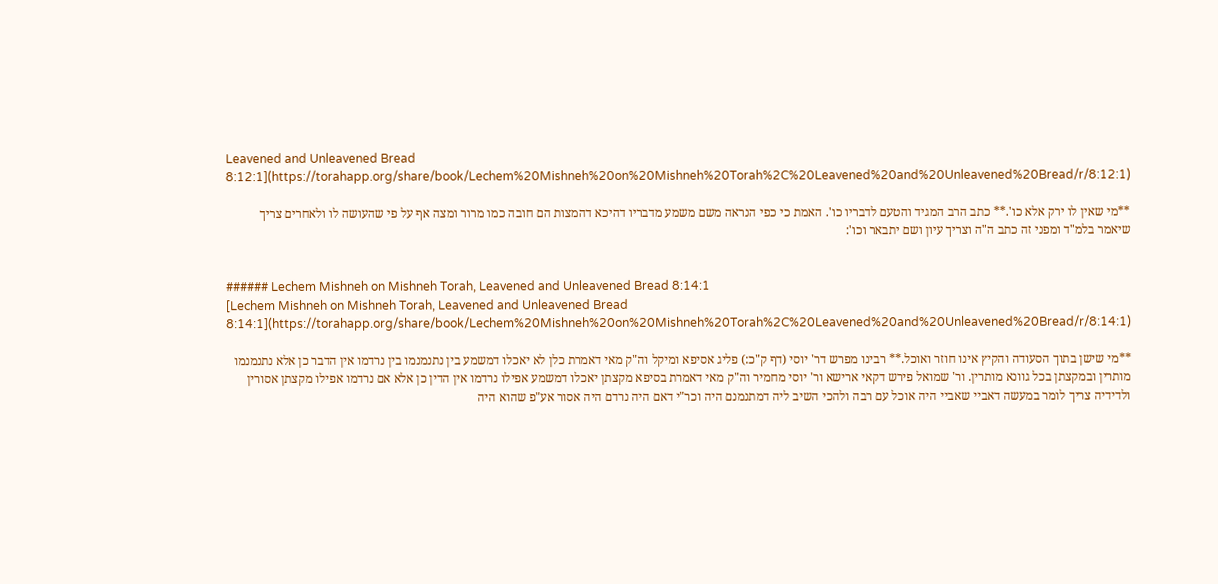Leavened and Unleavened Bread 8:12:1](https://torahapp.org/share/book/Lechem%20Mishneh%20on%20Mishneh%20Torah%2C%20Leavened%20and%20Unleavened%20Bread/r/8:12:1)

**מי שאין לו ירק אלא כו'.** כתב הרב המגיד והטעם לדבריו כו'. האמת כי כפי הנראה משם משמע מדבריו דהיכא דהמצות הם חובה כמו מרור ומצה אף על פי שהעושה לו ולאחרים צריך שיאמר בלמ"ד ומפני זה כתב ה"ה וצריך עיון ושם יתבאר וכו':


###### Lechem Mishneh on Mishneh Torah, Leavened and Unleavened Bread 8:14:1
[Lechem Mishneh on Mishneh Torah, Leavened and Unleavened Bread 8:14:1](https://torahapp.org/share/book/Lechem%20Mishneh%20on%20Mishneh%20Torah%2C%20Leavened%20and%20Unleavened%20Bread/r/8:14:1)

**מי שישן בתוך הסעודה והקיץ אינו חוזר ואוכל.** רבינו מפרש דר' יוסי (דף ק"כ:) פליג אסיפא ומיקל וה"ק מאי דאמרת כלן לא יאכלו דמשמע בין נתנמנמו בין נרדמו אין הדבר כן אלא נתנמנמו מותרין ובמקצתן בכל גוונא מותרין. ור' שמואל פירש דקאי ארישא ור' יוסי מחמיר וה"ק מאי דאמרת בסיפא מקצתן יאכלו דמשמע אפילו נרדמו אין הדין כן אלא אם נרדמו אפילו מקצתן אסורין ולדידיה צריך לומר במעשה דאביי שאביי היה אוכל עם רבה ולהכי השיב ליה דמתנמנם היה וכר"י דאם היה נרדם היה אסור אע"פ שהוא היה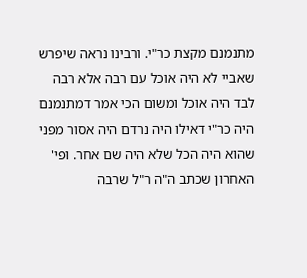מתנמנם מקצת כר"י. ורבינו נראה שיפרש שאביי לא היה אוכל עם רבה אלא רבה לבד היה אוכל ומשום הכי אמר דמתנמנם היה כר"י דאילו היה נרדם היה אסור מפני שהוא היה הכל שלא היה שם אחר. ופי' האחרון שכתב ה"ה ר"ל שרבה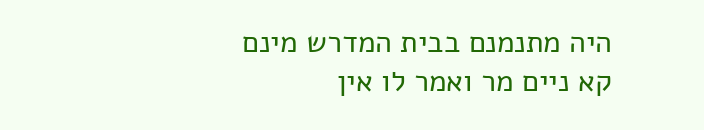היה מתנמנם בבית המדרש מינם קא ניים מר ואמר לו אין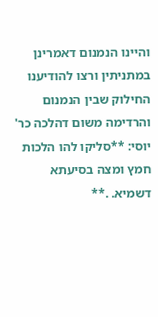והיינו הנמנום דאמרינן במתניתין ורצו להודיענו החילוק שבין הנמנום והרדימה משום דהלכה כר' יוסי: **סליקו להו הלכות חמץ ומצה בסיעתא דשמיא. .**